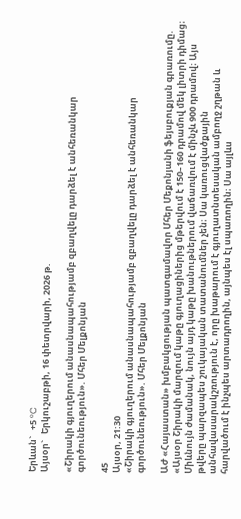Երևան`   +5 °C
Այսօր`   Երկուշաբթի, 16 փետրվարի, 2026 թ.

«Շիրակի գյուղերում անասնապահությամբ զբաղվելը դարձել է անհեռանկար գործունեություն». Մհեր Մելքոնյան

45
Այսօր, 21:30
«Շիրակի գյուղերում անասնապահությամբ զբաղվելը դարձել է անհեռանկար գործունեություն». Մհեր Մելքոնյան

ԱԺ «Հայաստան» խմբակցության պատգամավոր Մհեր Մեքոնյանի ֆեյսբուքյան գրառումը. «Այսօր Շիրակի մարզում կաթը գյուղացիներից մթերվում է 150–160 դրամով մեկ լիտրի դիմաց։ Միևնույն ժամանակ, նույն այդ կաթը խանութներում վաճառվում է մինչև 900 դրամով։ Այս թվերը պարզապես շուկայական տատանումներ չեն։ Սա կառուցվածքային անհավասարակշռություն է, որը խաթարում է գյուղատնտեսական ամբողջ շղթան և հարվածում է ինչպես արտադրողին, այնպես էլ սպառողին։ Սա այլևս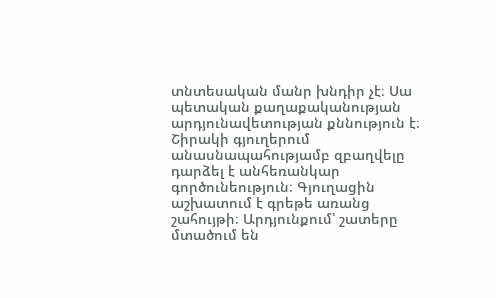տնտեսական մանր խնդիր չէ։ Սա պետական քաղաքականության արդյունավետության քննություն է։
Շիրակի գյուղերում անասնապահությամբ զբաղվելը դարձել է անհեռանկար գործունեություն։ Գյուղացին աշխատում է գրեթե առանց շահույթի։ Արդյունքում՝ շատերը մտածում են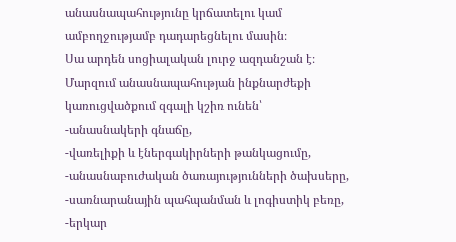անասնապահությունը կրճատելու կամ ամբողջությամբ դադարեցնելու մասին։
Սա արդեն սոցիալական լուրջ ազդանշան է։
Մարզում անասնապահության ինքնարժեքի կառուցվածքում զգալի կշիռ ունեն՝
-անասնակերի գնաճը,
-վառելիքի և էներգակիրների թանկացումը,
-անասնաբուժական ծառայությունների ծախսերը,
-սառնարանային պահպանման և լոգիստիկ բեռը,
-երկար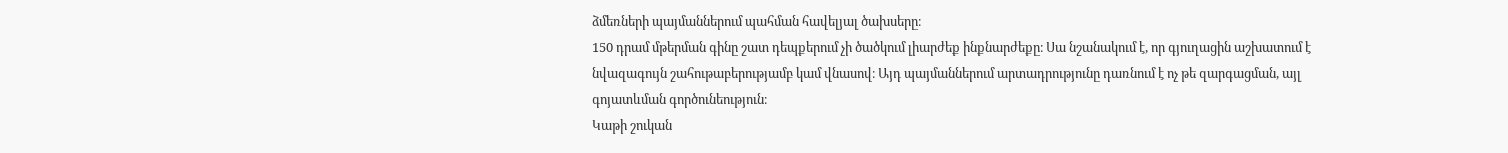ձմեռների պայմաններում պահման հավելյալ ծախսերը։
150 դրամ մթերման գինը շատ դեպքերում չի ծածկում լիարժեք ինքնարժեքը։ Սա նշանակում է, որ գյուղացին աշխատում է նվազագույն շահութաբերությամբ կամ վնասով։ Այդ պայմաններում արտադրությունը դառնում է ոչ թե զարգացման, այլ գոյատևման գործունեություն։
Կաթի շուկան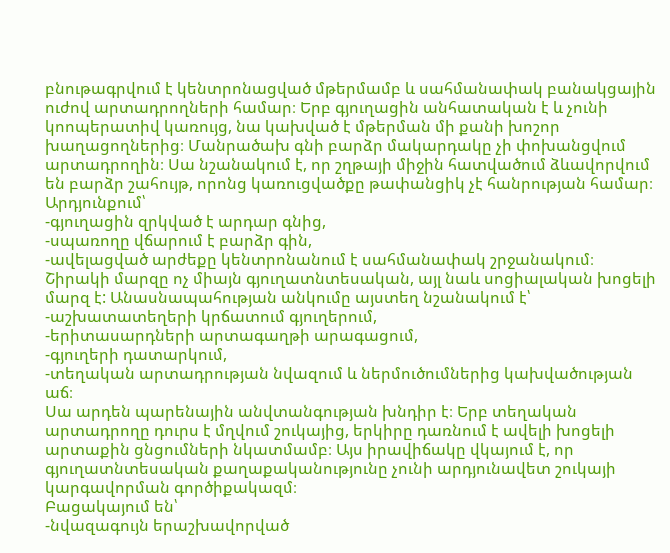բնութագրվում է կենտրոնացված մթերմամբ և սահմանափակ բանակցային ուժով արտադրողների համար։ Երբ գյուղացին անհատական է և չունի կոոպերատիվ կառույց, նա կախված է մթերման մի քանի խոշոր խաղացողներից։ Մանրածախ գնի բարձր մակարդակը չի փոխանցվում արտադրողին։ Սա նշանակում է, որ շղթայի միջին հատվածում ձևավորվում են բարձր շահույթ, որոնց կառուցվածքը թափանցիկ չէ հանրության համար։
Արդյունքում՝
-գյուղացին զրկված է արդար գնից,
-սպառողը վճարում է բարձր գին,
-ավելացված արժեքը կենտրոնանում է սահմանափակ շրջանակում։
Շիրակի մարզը ոչ միայն գյուղատնտեսական, այլ նաև սոցիալական խոցելի մարզ է: Անասնապահության անկումը այստեղ նշանակում է՝
-աշխատատեղերի կրճատում գյուղերում,
-երիտասարդների արտագաղթի արագացում,
-գյուղերի դատարկում,
-տեղական արտադրության նվազում և ներմուծումներից կախվածության աճ։
Սա արդեն պարենային անվտանգության խնդիր է։ Երբ տեղական արտադրողը դուրս է մղվում շուկայից, երկիրը դառնում է ավելի խոցելի արտաքին ցնցումների նկատմամբ։ Այս իրավիճակը վկայում է, որ գյուղատնտեսական քաղաքականությունը չունի արդյունավետ շուկայի կարգավորման գործիքակազմ։
Բացակայում են՝
-նվազագույն երաշխավորված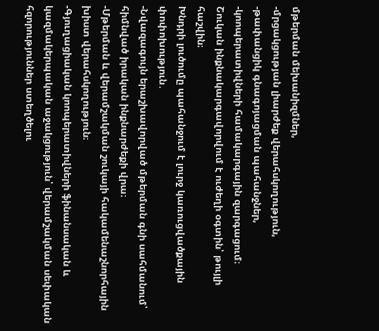մթերման մեխանիզմներ,
-մրցակցության լիարժեք վերահսկողություն,
-թափանցիկ գնագոյացման պահանջներ,
-կոոպերատիվների համակարգային զարգացում։
Շուկան ինքնակարգավորվում է ուժեղի օգտին՝ թույլի հաշվին։
Խնդրի լուծումը պահանջում է լուրջ կառուցվածքային փոփոխություն․
-Նվազագույն երաշխավորված մթերման գնի սահմանում՝ հիմնված իրական ինքնարժեքի վրա։
-Մթերման և վերամշակման շուկայի հակամենաշնորհային խիստ վերահսկողություն։
-Գյուղացիական կոոպերատիվների ֆինանսական և կազմակերպական աջակցություն՝ վերամշակման սեփական հզորություններ ստեղծելու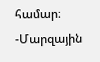համար։
-Մարզային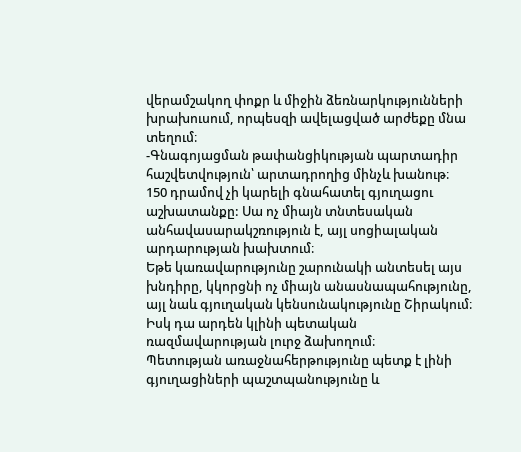վերամշակող փոքր և միջին ձեռնարկությունների խրախուսում, որպեսզի ավելացված արժեքը մնա տեղում։
-Գնագոյացման թափանցիկության պարտադիր հաշվետվություն՝ արտադրողից մինչև խանութ։
150 դրամով չի կարելի գնահատել գյուղացու աշխատանքը: Սա ոչ միայն տնտեսական անհավասարակշռություն է, այլ սոցիալական արդարության խախտում։
Եթե կառավարությունը շարունակի անտեսել այս խնդիրը, կկորցնի ոչ միայն անասնապահությունը, այլ նաև գյուղական կենսունակությունը Շիրակում։ Իսկ դա արդեն կլինի պետական ռազմավարության լուրջ ձախողում։
Պետության առաջնահերթությունը պետք է լինի գյուղացիների պաշտպանությունը և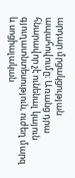արդար մրցակցության ապահովումը։ Առանց դրա հնարավոր չէ ունենալ կայուն գյուղատնտեսություն, ուժեղ մարզ և սոցիալական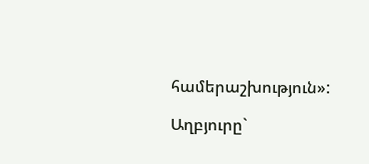համերաշխություն»:

Աղբյուրը`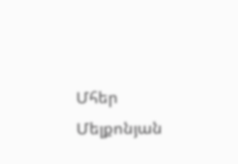Մհեր Մելքոնյան